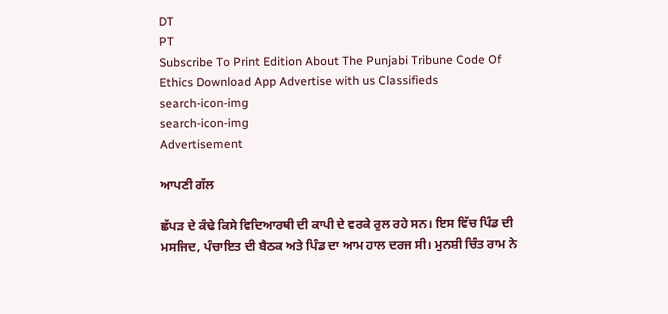DT
PT
Subscribe To Print Edition About The Punjabi Tribune Code Of Ethics Download App Advertise with us Classifieds
search-icon-img
search-icon-img
Advertisement

ਆਪਣੀ ਗੱਲ

ਛੱਪੜ ਦੇ ਕੰਢੇ ਕਿਸੇ ਵਿਦਿਆਰਥੀ ਦੀ ਕਾਪੀ ਦੇ ਵਰਕੇ ਰੁਲ ਰਹੇ ਸਨ। ਇਸ ਵਿੱਚ ਪਿੰਡ ਦੀ ਮਸਜਿਦ, ਪੰਚਾਇਤ ਦੀ ਬੈਠਕ ਅਤੇ ਪਿੰਡ ਦਾ ਆਮ ਹਾਲ ਦਰਜ ਸੀ। ਮੁਨਸ਼ੀ ਚਿੰਤ ਰਾਮ ਨੇ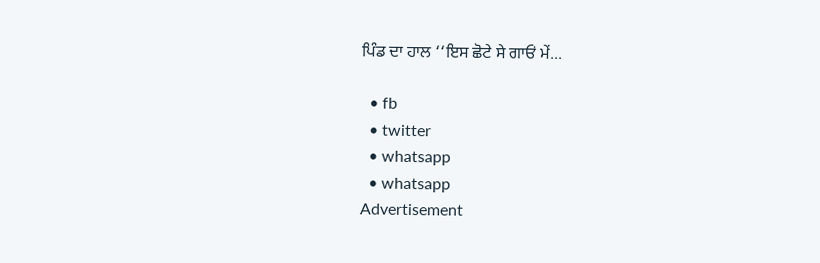ਪਿੰਡ ਦਾ ਹਾਲ ‘‘ਇਸ ਛੋਟੇ ਸੇ ਗਾਓਂ ਮੇਂ...

  • fb
  • twitter
  • whatsapp
  • whatsapp
Advertisement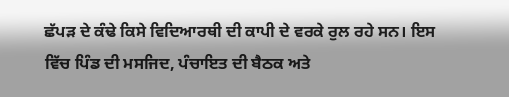ਛੱਪੜ ਦੇ ਕੰਢੇ ਕਿਸੇ ਵਿਦਿਆਰਥੀ ਦੀ ਕਾਪੀ ਦੇ ਵਰਕੇ ਰੁਲ ਰਹੇ ਸਨ। ਇਸ ਵਿੱਚ ਪਿੰਡ ਦੀ ਮਸਜਿਦ, ਪੰਚਾਇਤ ਦੀ ਬੈਠਕ ਅਤੇ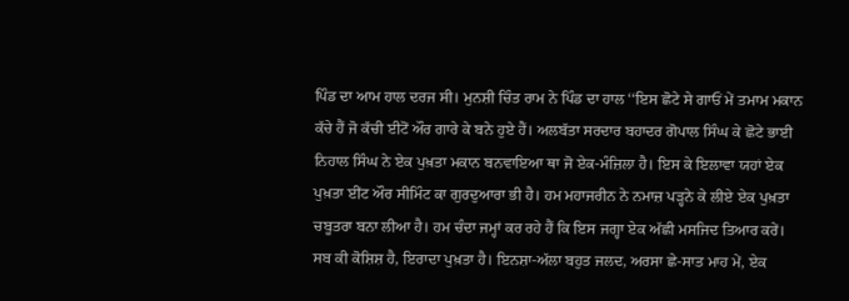ਪਿੰਡ ਦਾ ਆਮ ਹਾਲ ਦਰਜ ਸੀ। ਮੁਨਸ਼ੀ ਚਿੰਤ ਰਾਮ ਨੇ ਪਿੰਡ ਦਾ ਹਾਲ ‘‘ਇਸ ਛੋਟੇ ਸੇ ਗਾਓਂ ਮੇਂ ਤਮਾਮ ਮਕਾਨ ਕੱਚੇ ਹੈਂ ਜੋ ਕੱਚੀ ਈਟੋਂ ਔਰ ਗਾਰੇ ਕੇ ਬਨੇ ਹੁਏ ਹੈਂ। ਅਲਬੱਤਾ ਸਰਦਾਰ ਬਹਾਦਰ ਗੋਪਾਲ ਸਿੰਘ ਕੇ ਛੋਟੇ ਭਾਈ ਨਿਹਾਲ ਸਿੰਘ ਨੇ ਏਕ ਪੁਖ਼ਤਾ ਮਕਾਨ ਬਨਵਾਇਆ ਥਾ ਜੋ ਏਕ-ਮੰਜ਼ਿਲਾ ਹੈ। ਇਸ ਕੇ ਇਲਾਵਾ ਯਹਾਂ ਏਕ ਪੁਖ਼ਤਾ ਈਂਟ ਔਰ ਸੀਮਿੰਟ ਕਾ ਗੁਰਦੁਆਰਾ ਭੀ ਹੈ। ਹਮ ਮਹਾਜਰੀਨ ਨੇ ਨਮਾਜ਼ ਪੜ੍ਹਨੇ ਕੇ ਲੀਏ ਏਕ ਪੁਖ਼ਤਾ ਚਬੂਤਰਾ ਬਨਾ ਲੀਆ ਹੈ। ਹਮ ਚੰਦਾ ਜਮ੍ਹਾਂ ਕਰ ਰਹੇ ਹੈਂ ਕਿ ਇਸ ਜਗ੍ਹਾ ਏਕ ਅੱਛੀ ਮਸਜਿਦ ਤਿਆਰ ਕਰੇਂ। ਸਬ ਕੀ ਕੋਸ਼ਿਸ਼ ਹੈ, ਇਰਾਦਾ ਪੁਖ਼ਤਾ ਹੈ। ਇਨਸ਼ਾ-ਅੱਲਾ ਬਹੁਤ ਜਲਦ, ਅਰਸਾ ਛੇ-ਸਾਤ ਮਾਹ ਮੇਂ, ਏਕ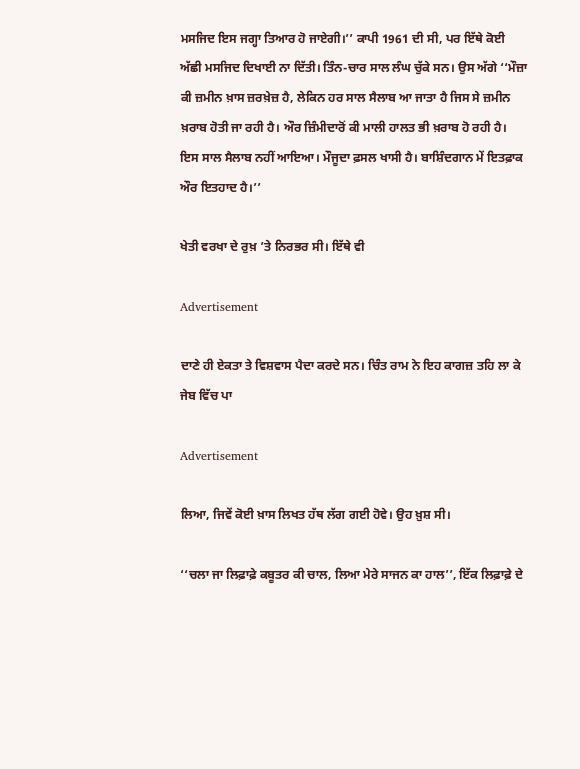ਮਸਜਿਦ ਇਸ ਜਗ੍ਹਾ ਤਿਆਰ ਹੋ ਜਾਏਗੀ।’’ ਕਾਪੀ 1961 ਦੀ ਸੀ, ਪਰ ਇੱਥੇ ਕੋਈ ਅੱਛੀ ਮਸਜਿਦ ਦਿਖਾਈ ਨਾ ਦਿੱਤੀ। ਤਿੰਨ-ਚਾਰ ਸਾਲ ਲੰਘ ਚੁੱਕੇ ਸਨ। ਉਸ ਅੱਗੇ ‘‘ਮੌਜ਼ਾ ਕੀ ਜ਼ਮੀਨ ਖ਼ਾਸ ਜ਼ਰਖ਼ੇਜ਼ ਹੈ, ਲੇਕਿਨ ਹਰ ਸਾਲ ਸੈਲਾਬ ਆ ਜਾਤਾ ਹੈ ਜਿਸ ਸੇ ਜ਼ਮੀਨ ਖ਼ਰਾਬ ਹੋਤੀ ਜਾ ਰਹੀ ਹੈ। ਔਰ ਜ਼ਿੰਮੀਦਾਰੋਂ ਕੀ ਮਾਲੀ ਹਾਲਤ ਭੀ ਖ਼ਰਾਬ ਹੋ ਰਹੀ ਹੈ। ਇਸ ਸਾਲ ਸੈਲਾਬ ਨਹੀਂ ਆਇਆ। ਮੌਜੂਦਾ ਫ਼ਸਲ ਖਾਸੀ ਹੈ। ਬਾਸ਼ਿੰਦਗਾਨ ਮੇਂ ਇਤਫ਼ਾਕ ਔਰ ਇਤਹਾਦ ਹੈ।’’

ਖੇਤੀ ਵਰਖਾ ਦੇ ਰੁਖ਼ ’ਤੇ ਨਿਰਭਰ ਸੀ। ਇੱਥੇ ਵੀ

Advertisement

ਦਾਣੇ ਹੀ ਏਕਤਾ ਤੇ ਵਿਸ਼ਵਾਸ ਪੈਦਾ ਕਰਦੇ ਸਨ। ਚਿੰਤ ਰਾਮ ਨੇ ਇਹ ਕਾਗਜ਼ ਤਹਿ ਲਾ ਕੇ ਜੇਬ ਵਿੱਚ ਪਾ

Advertisement

ਲਿਆ, ਜਿਵੇਂ ਕੋਈ ਖ਼ਾਸ ਲਿਖਤ ਹੱਥ ਲੱਗ ਗਈ ਹੋਵੇ। ਉਹ ਖ਼ੁਸ਼ ਸੀ।

‘‘ਚਲਾ ਜਾ ਲਿਫ਼ਾਫ਼ੇ ਕਬੂਤਰ ਕੀ ਚਾਲ, ਲਿਆ ਮੇਰੇ ਸਾਜਨ ਕਾ ਹਾਲ’’, ਇੱਕ ਲਿਫ਼ਾਫ਼ੇ ਦੇ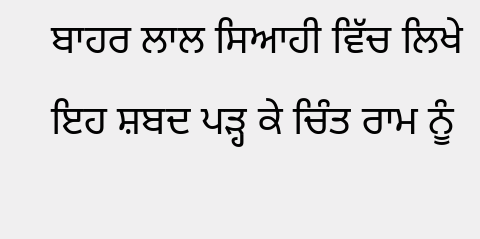ਬਾਹਰ ਲਾਲ ਸਿਆਹੀ ਵਿੱਚ ਲਿਖੇ ਇਹ ਸ਼ਬਦ ਪੜ੍ਹ ਕੇ ਚਿੰਤ ਰਾਮ ਨੂੰ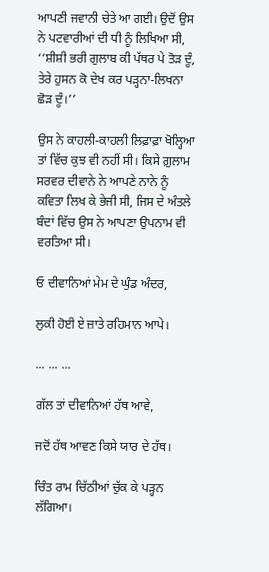ਆਪਣੀ ਜਵਾਨੀ ਚੇਤੇ ਆ ਗਈ। ਉਦੋਂ ਉਸ ਨੇ ਪਟਵਾਰੀਆਂ ਦੀ ਧੀ ਨੂੰ ਲਿਖਿਆ ਸੀ, ‘‘ਸ਼ੀਸ਼ੀ ਭਰੀ ਗੁਲਾਬ ਕੀ ਪੱਥਰ ਪੇ ਤੋੜ ਦੂੰ, ਤੇਰੇ ਹੁਸਨ ਕੋ ਦੇਖ ਕਰ ਪੜ੍ਹਨਾ-ਲਿਖਨਾ ਛੋੜ ਦੂੰ।’’

ਉਸ ਨੇ ਕਾਹਲੀ-ਕਾਹਲੀ ਲਿਫ਼ਾਫ਼ਾ ਖੋਲ੍ਹਿਆ ਤਾਂ ਵਿੱਚ ਕੁਝ ਵੀ ਨਹੀਂ ਸੀ। ਕਿਸੇ ਗ਼ੁਲਾਮ ਸਰਵਰ ਦੀਵਾਨੇ ਨੇ ਆਪਣੇ ਨਾਨੇ ਨੂੰ ਕਵਿਤਾ ਲਿਖ ਕੇ ਭੇਜੀ ਸੀ, ਜਿਸ ਦੇ ਅੰਤਲੇ ਬੰਦਾਂ ਵਿੱਚ ਉਸ ਨੇ ਆਪਣਾ ਉਪਨਾਮ ਵੀ ਵਰਤਿਆ ਸੀ।

ਓ ਦੀਵਾਨਿਆਂ ਮੇਮ ਦੇ ਘੁੰਡ ਅੰਦਰ,

ਲੁਕੀ ਹੋਈ ਏ ਜ਼ਾਤੇ ਰਹਿਮਾਨ ਆਪੇ।

... ... ...

ਗੱਲ ਤਾਂ ਦੀਵਾਨਿਆਂ ਹੱਥ ਆਵੇ,

ਜਦੋਂ ਹੱਥ ਆਵਣ ਕਿਸੇ ਯਾਰ ਦੇ ਹੱਥ।

ਚਿੰਤ ਰਾਮ ਚਿੱਠੀਆਂ ਚੁੱਕ ਕੇ ਪੜ੍ਹਨ ਲੱਗਿਆ।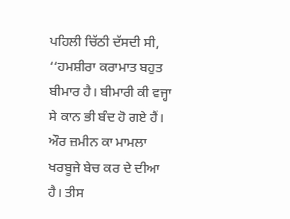ਪਹਿਲੀ ਚਿੱਠੀ ਦੱਸਦੀ ਸੀ, ‘‘ਹਮਸ਼ੀਰਾ ਕਰਾਮਾਤ ਬਹੁਤ ਬੀਮਾਰ ਹੈ। ਬੀਮਾਰੀ ਕੀ ਵਜ੍ਹਾ ਸੇ ਕਾਨ ਭੀ ਬੰਦ ਹੋ ਗਏ ਹੈਂ। ਔਰ ਜ਼ਮੀਨ ਕਾ ਮਾਮਲਾ ਖਰਬੂਜੇ ਬੇਚ ਕਰ ਦੇ ਦੀਆ ਹੈ। ਤੀਸ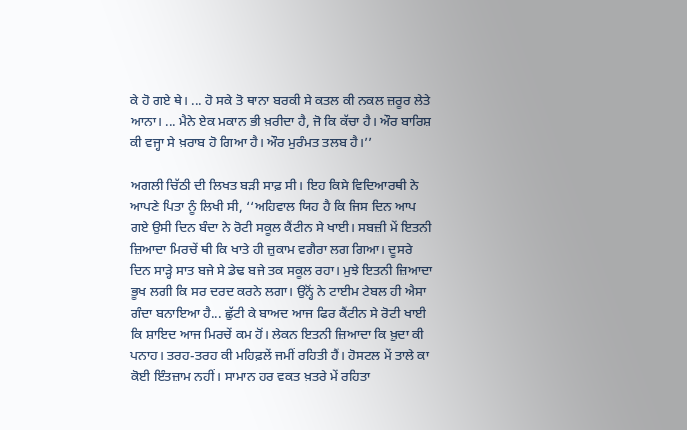ਕੇ ਹੋ ਗਏ ਥੇ। ... ਹੋ ਸਕੇ ਤੋ ਥਾਨਾ ਬਰਕੀ ਸੇ ਕਤਲ ਕੀ ਨਕਲ ਜ਼ਰੂਰ ਲੇਤੇ ਆਨਾ। ... ਮੈਨੇ ਏਕ ਮਕਾਨ ਭੀ ਖ਼ਰੀਦਾ ਹੈ, ਜੋ ਕਿ ਕੱਚਾ ਹੈ। ਔਰ ਬਾਰਿਸ਼ ਕੀ ਵਜ੍ਹਾ ਸੇ ਖ਼ਰਾਬ ਹੋ ਗਿਆ ਹੈ। ਔਰ ਮੁਰੰਮਤ ਤਲਬ ਹੈ।’’

ਅਗਲੀ ਚਿੱਠੀ ਦੀ ਲਿਖਤ ਬੜੀ ਸਾਫ਼ ਸੀ। ਇਹ ਕਿਸੇ ਵਿਦਿਆਰਥੀ ਨੇ ਆਪਣੇ ਪਿਤਾ ਨੂੰ ਲਿਖੀ ਸੀ, ‘‘ਅਹਿਵਾਲ ਯਿਹ ਹੈ ਕਿ ਜਿਸ ਦਿਨ ਆਪ ਗਏ ਉਸੀ ਦਿਨ ਬੰਦਾ ਨੇ ਰੋਟੀ ਸਕੂਲ ਕੈਂਟੀਨ ਸੇ ਖਾਈ। ਸਬਜ਼ੀ ਮੇਂ ਇਤਨੀ ਜ਼ਿਆਦਾ ਮਿਰਚੇਂ ਥੀ ਕਿ ਖਾਤੇ ਹੀ ਜ਼ੁਕਾਮ ਵਗੈਰਾ ਲਗ ਗਿਆ। ਦੂਸਰੇ ਦਿਨ ਸਾੜ੍ਹੇ ਸਾਤ ਬਜੇ ਸੇ ਡੇਢ ਬਜੇ ਤਕ ਸਕੂਲ ਰਹਾ। ਮੁਝੇ ਇਤਨੀ ਜ਼ਿਆਦਾ ਭੂਖ ਲਗੀ ਕਿ ਸਰ ਦਰਦ ਕਰਨੇ ਲਗਾ। ਉਨ੍ਹੋਂ ਨੇ ਟਾਈਮ ਟੇਬਲ ਹੀ ਐਸਾ ਗੰਦਾ ਬਨਾਇਆ ਹੈ... ਛੁੱਟੀ ਕੇ ਬਾਅਦ ਆਜ ਫਿਰ ਕੈਂਟੀਨ ਸੇ ਰੋਟੀ ਖਾਈ ਕਿ ਸ਼ਾਇਦ ਆਜ ਮਿਰਚੇਂ ਕਮ ਹੋਂ। ਲੇਕਨ ਇਤਨੀ ਜ਼ਿਆਦਾ ਕਿ ਖ਼ੁਦਾ ਕੀ ਪਨਾਹ। ਤਰਹ-ਤਰਹ ਕੀ ਮਹਿਫ਼ਲੇਂ ਜਮੀਂ ਰਹਿਤੀ ਹੈਂ। ਹੋਸਟਲ ਮੇਂ ਤਾਲੇ ਕਾ ਕੋਈ ਇੰਤਜ਼ਾਮ ਨਹੀਂ। ਸਾਮਾਨ ਹਰ ਵਕਤ ਖ਼ਤਰੇ ਮੇਂ ਰਹਿਤਾ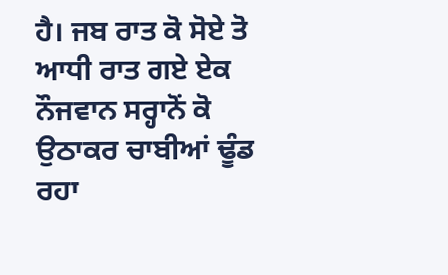ਹੈ। ਜਬ ਰਾਤ ਕੋ ਸੋਏ ਤੋ ਆਧੀ ਰਾਤ ਗਏ ਏਕ ਨੌਜਵਾਨ ਸਰ੍ਹਾਨੋਂ ਕੋ ਉਠਾਕਰ ਚਾਬੀਆਂ ਢੂੰਡ ਰਹਾ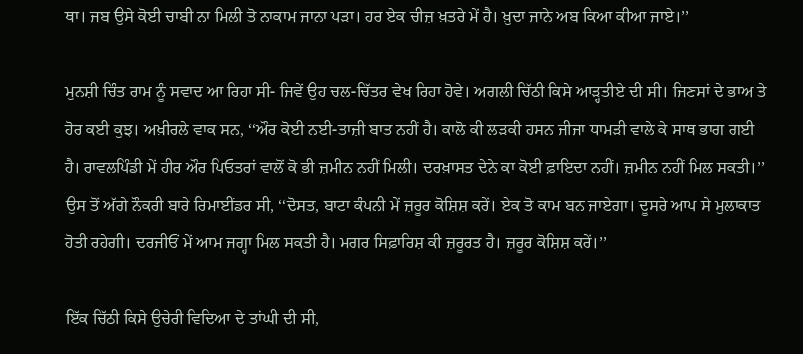ਥਾ। ਜਬ ਉਸੇ ਕੋਈ ਚਾਬੀ ਨਾ ਮਿਲੀ ਤੋ ਨਾਕਾਮ ਜਾਨਾ ਪੜਾ। ਹਰ ਏਕ ਚੀਜ਼ ਖ਼ਤਰੇ ਮੇਂ ਹੈ। ਖ਼ੁਦਾ ਜਾਨੇ ਅਬ ਕਿਆ ਕੀਆ ਜਾਏ।’’

ਮੁਨਸ਼ੀ ਚਿੰਤ ਰਾਮ ਨੂੰ ਸਵਾਦ ਆ ਰਿਹਾ ਸੀ- ਜਿਵੇਂ ਉਹ ਚਲ-ਚਿੱਤਰ ਵੇਖ ਰਿਹਾ ਹੋਵੇ। ਅਗਲੀ ਚਿੱਠੀ ਕਿਸੇ ਆੜ੍ਹਤੀਏ ਦੀ ਸੀ। ਜਿਣਸਾਂ ਦੇ ਭਾਅ ਤੇ ਹੋਰ ਕਈ ਕੁਝ। ਅਖ਼ੀਰਲੇ ਵਾਕ ਸਨ, ‘‘ਔਰ ਕੋਈ ਨਈ-ਤਾਜ਼ੀ ਬਾਤ ਨਹੀਂ ਹੈ। ਕਾਲੋ ਕੀ ਲੜਕੀ ਹਸਨ ਜੀਜਾ ਧਾਮੜੀ ਵਾਲੇ ਕੇ ਸਾਥ ਭਾਗ ਗਈ ਹੈ। ਰਾਵਲਪਿੰਡੀ ਮੇਂ ਹੀਰ ਔਰ ਪਿਓਤਰਾਂ ਵਾਲੋਂ ਕੋ ਭੀ ਜ਼ਮੀਨ ਨਹੀਂ ਮਿਲੀ। ਦਰਖ਼ਾਸਤ ਦੇਨੇ ਕਾ ਕੋਈ ਫ਼ਾਇਦਾ ਨਹੀਂ। ਜ਼ਮੀਨ ਨਹੀਂ ਮਿਲ ਸਕਤੀ।’’ ਉਸ ਤੋਂ ਅੱਗੇ ਨੌਕਰੀ ਬਾਰੇ ਰਿਮਾਈਂਡਰ ਸੀ, ‘‘ਦੋਸਤ, ਬਾਟਾ ਕੰਪਨੀ ਮੇਂ ਜ਼ਰੂਰ ਕੋਸ਼ਿਸ਼ ਕਰੇਂ। ਏਕ ਤੋ ਕਾਮ ਬਨ ਜਾਏਗਾ। ਦੂਸਰੇ ਆਪ ਸੇ ਮੁਲਾਕਾਤ ਹੋਤੀ ਰਹੇਗੀ। ਦਰਜੀਓਂ ਮੇਂ ਆਮ ਜਗ੍ਹਾ ਮਿਲ ਸਕਤੀ ਹੈ। ਮਗਰ ਸਿਫ਼ਾਰਿਸ਼ ਕੀ ਜ਼ਰੂਰਤ ਹੈ। ਜ਼ਰੂਰ ਕੋਸ਼ਿਸ਼ ਕਰੇਂ।’’

ਇੱਕ ਚਿੱਠੀ ਕਿਸੇ ਉਚੇਰੀ ਵਿਦਿਆ ਦੇ ਤਾਂਘੀ ਦੀ ਸੀ,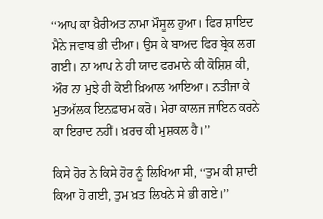‘‘ਆਪ ਕਾ ਖ਼ੈਰੀਅਤ ਨਾਮਾ ਮੌਸੂਲ ਹੁਆ। ਫਿਰ ਸ਼ਾਇਦ ਮੈਨੇ ਜਵਾਬ ਭੀ ਦੀਆ। ਉਸ ਕੇ ਬਾਅਦ ਫਿਰ ਬ੍ਰੇਕ ਲਗ ਗਈ। ਨਾ ਆਪ ਨੇ ਹੀ ਯਾਦ ਫਰਮਾਨੇ ਕੀ ਕੋਸ਼ਿਸ਼ ਕੀ, ਔਰ ਨਾ ਮੁਝੇ ਹੀ ਕੋਈ ਖ਼ਿਆਲ ਆਇਆ। ਨਤੀਜਾ ਕੇ ਮੁਤਅੱਲਕ ਇਨਫ਼ਾਰਮ ਕਰੋ। ਮੇਰਾ ਕਾਲਜ ਜਾਇਨ ਕਰਨੇ ਕਾ ਇਰਾਦ ਨਹੀਂ। ਖ਼ਰਚ ਕੀ ਮੁਸ਼ਕਲ ਹੈ।’’

ਕਿਸੇ ਹੋਰ ਨੇ ਕਿਸੇ ਹੋਰ ਨੂੰ ਲਿਖਿਆ ਸੀ, ‘‘ਤੁਮ ਕੀ ਸ਼ਾਦੀ ਕਿਆ ਹੋ ਗਈ, ਤੁਮ ਖ਼ਤ ਲਿਖਨੇ ਸੇ ਭੀ ਗਏ।’’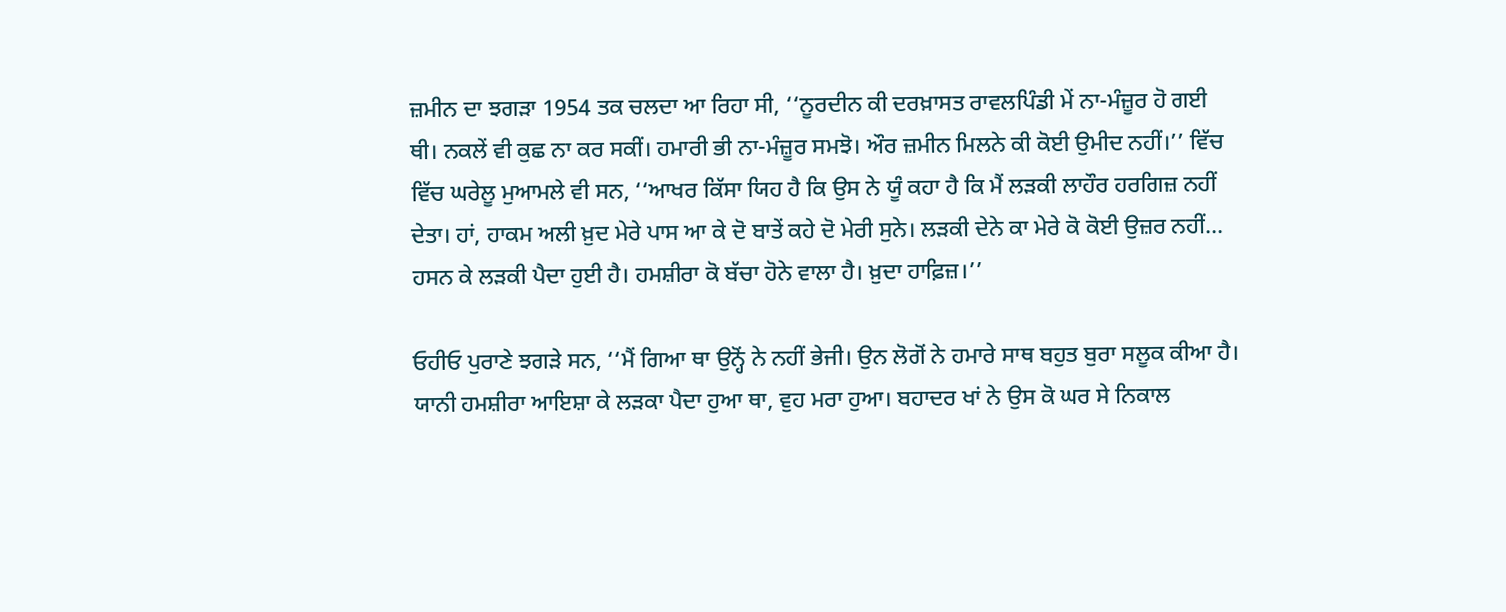ਜ਼ਮੀਨ ਦਾ ਝਗੜਾ 1954 ਤਕ ਚਲਦਾ ਆ ਰਿਹਾ ਸੀ, ‘‘ਨੂਰਦੀਨ ਕੀ ਦਰਖ਼ਾਸਤ ਰਾਵਲਪਿੰਡੀ ਮੇਂ ਨਾ-ਮੰਜ਼ੂਰ ਹੋ ਗਈ ਥੀ। ਨਕਲੇਂ ਵੀ ਕੁਛ ਨਾ ਕਰ ਸਕੀਂ। ਹਮਾਰੀ ਭੀ ਨਾ-ਮੰਜ਼ੂਰ ਸਮਝੋ। ਔਰ ਜ਼ਮੀਨ ਮਿਲਨੇ ਕੀ ਕੋਈ ਉਮੀਦ ਨਹੀਂ।’’ ਵਿੱਚ ਵਿੱਚ ਘਰੇਲੂ ਮੁਆਮਲੇ ਵੀ ਸਨ, ‘‘ਆਖਰ ਕਿੱਸਾ ਯਿਹ ਹੈ ਕਿ ਉਸ ਨੇ ਯੂੰ ਕਹਾ ਹੈ ਕਿ ਮੈਂ ਲੜਕੀ ਲਾਹੌਰ ਹਰਗਿਜ਼ ਨਹੀਂ ਦੇਤਾ। ਹਾਂ, ਹਾਕਮ ਅਲੀ ਖ਼ੁਦ ਮੇਰੇ ਪਾਸ ਆ ਕੇ ਦੋ ਬਾਤੇਂ ਕਹੇ ਦੋ ਮੇਰੀ ਸੁਨੇ। ਲੜਕੀ ਦੇਨੇ ਕਾ ਮੇਰੇ ਕੋ ਕੋਈ ਉਜ਼ਰ ਨਹੀਂ... ਹਸਨ ਕੇ ਲੜਕੀ ਪੈਦਾ ਹੁਈ ਹੈ। ਹਮਸ਼ੀਰਾ ਕੋ ਬੱਚਾ ਹੋਨੇ ਵਾਲਾ ਹੈ। ਖ਼ੁਦਾ ਹਾਫ਼ਿਜ਼।’’

ਓਹੀਓ ਪੁਰਾਣੇ ਝਗੜੇ ਸਨ, ‘‘ਮੈਂ ਗਿਆ ਥਾ ਉਨ੍ਹੋਂ ਨੇ ਨਹੀਂ ਭੇਜੀ। ਉਨ ਲੋਗੋਂ ਨੇ ਹਮਾਰੇ ਸਾਥ ਬਹੁਤ ਬੁਰਾ ਸਲੂਕ ਕੀਆ ਹੈ। ਯਾਨੀ ਹਮਸ਼ੀਰਾ ਆਇਸ਼ਾ ਕੇ ਲੜਕਾ ਪੈਦਾ ਹੁਆ ਥਾ, ਵੁਹ ਮਰਾ ਹੁਆ। ਬਹਾਦਰ ਖਾਂ ਨੇ ਉਸ ਕੋ ਘਰ ਸੇ ਨਿਕਾਲ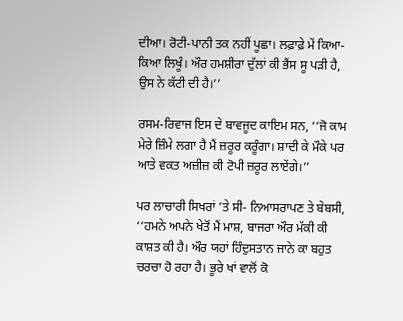ਦੀਆ। ਰੋਟੀ-ਪਾਨੀ ਤਕ ਨਹੀਂ ਪੂਛਾ। ਲਫ਼ਾਫ਼ੇ ਮੇਂ ਕਿਆ-ਕਿਆ ਲਿਖੂੰ। ਔਰ ਹਮਸ਼ੀਰਾ ਦੁੱਲਾਂ ਕੀ ਭੈਂਸ ਸੂ ਪੜੀ ਹੈ, ਉਸ ਨੇ ਕੱਟੀ ਦੀ ਹੈ।’’

ਰਸਮ-ਰਿਵਾਜ ਇਸ ਦੇ ਬਾਵਜੂਦ ਕਾਇਮ ਸਨ, ‘‘ਜੋ ਕਾਮ ਮੇਰੇ ਜ਼ਿੰਮੇ ਲਗਾ ਹੈ ਮੈਂ ਜ਼ਰੂਰ ਕਰੂੰਗਾ। ਸ਼ਾਦੀ ਕੇ ਮੌਕੇ ਪਰ ਆਤੇ ਵਕਤ ਅਜ਼ੀਜ਼ ਕੀ ਟੋਪੀ ਜ਼ਰੂਰ ਲਾਏਂਗੇ।’’

ਪਰ ਲਾਚਾਰੀ ਸਿਖਰਾਂ ’ਤੇ ਸੀ- ਨਿਆਸਰਾਪਣ ਤੇ ਬੇਬਸੀ, ‘‘ਹਮਨੇ ਅਪਨੇ ਖੇਤੋਂ ਮੈਂ ਮਾਸ਼, ਬਾਜਰਾ ਔਰ ਮੱਕੀ ਕੀ ਕਾਸ਼ਤ ਕੀ ਹੈ। ਔਰ ਯਹਾਂ ਹਿੰਦੁਸਤਾਨ ਜਾਨੇ ਕਾ ਬਹੁਤ ਚਰਚਾ ਹੋ ਰਹਾ ਹੈ। ਭੂਰੇ ਖਾਂ ਵਾਲੋਂ ਕੋ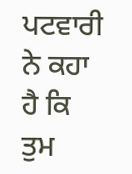ਪਟਵਾਰੀ ਨੇ ਕਹਾ ਹੈ ਕਿ ਤੁਮ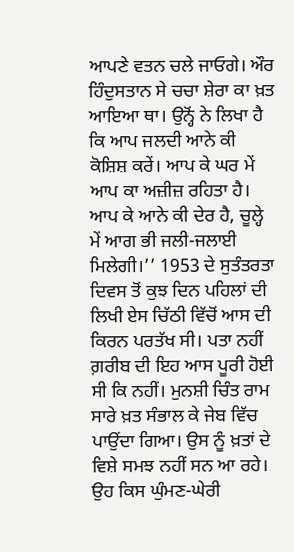ਆਪਣੇ ਵਤਨ ਚਲੇ ਜਾਓਗੇ। ਔਰ ਹਿੰਦੁਸਤਾਨ ਸੇ ਚਚਾ ਸ਼ੇਰਾ ਕਾ ਖ਼ਤ ਆਇਆ ਥਾ। ਉਨ੍ਹੋਂ ਨੇ ਲਿਖਾ ਹੈ ਕਿ ਆਪ ਜਲਦੀ ਆਨੇ ਕੀ ਕੋਸ਼ਿਸ਼ ਕਰੇਂ। ਆਪ ਕੇ ਘਰ ਮੇਂ ਆਪ ਕਾ ਅਜ਼ੀਜ਼ ਰਹਿਤਾ ਹੈ। ਆਪ ਕੇ ਆਨੇ ਕੀ ਦੇਰ ਹੈ, ਚੂਲ੍ਹੇ ਮੇਂ ਆਗ ਭੀ ਜਲੀ-ਜਲਾਈ ਮਿਲੇਗੀ।’’ 1953 ਦੇ ਸੁਤੰਤਰਤਾ ਦਿਵਸ ਤੋਂ ਕੁਝ ਦਿਨ ਪਹਿਲਾਂ ਦੀ ਲਿਖੀ ਏਸ ਚਿੱਠੀ ਵਿੱਚੋਂ ਆਸ ਦੀ ਕਿਰਨ ਪਰਤੱਖ ਸੀ। ਪਤਾ ਨਹੀਂ ਗ਼ਰੀਬ ਦੀ ਇਹ ਆਸ ਪੂਰੀ ਹੋਈ ਸੀ ਕਿ ਨਹੀਂ। ਮੁਨਸ਼ੀ ਚਿੰਤ ਰਾਮ ਸਾਰੇ ਖ਼ਤ ਸੰਭਾਲ ਕੇ ਜੇਬ ਵਿੱਚ ਪਾਉਂਦਾ ਗਿਆ। ਉਸ ਨੂੰ ਖ਼ਤਾਂ ਦੇ ਵਿਸ਼ੇ ਸਮਝ ਨਹੀਂ ਸਨ ਆ ਰਹੇ। ਉਹ ਕਿਸ ਘੁੰਮਣ-ਘੇਰੀ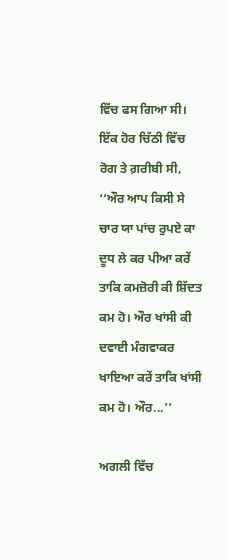ਵਿੱਚ ਫਸ ਗਿਆ ਸੀ। ਇੱਕ ਹੋਰ ਚਿੱਠੀ ਵਿੱਚ ਰੋਗ ਤੇ ਗ਼ਰੀਬੀ ਸੀ, ‘‘ਔਰ ਆਪ ਕਿਸੀ ਸੇ ਚਾਰ ਯਾ ਪਾਂਚ ਰੁਪਏ ਕਾ ਦੂਧ ਲੇ ਕਰ ਪੀਆ ਕਰੇਂ ਤਾਕਿ ਕਮਜ਼ੋਰੀ ਕੀ ਸ਼ਿੱਦਤ ਕਮ ਹੋ। ਔਰ ਖਾਂਸੀ ਕੀ ਦਵਾਈ ਮੰਗਵਾਕਰ ਖਾਇਆ ਕਰੇਂ ਤਾਕਿ ਖਾਂਸੀ ਕਮ ਹੋ। ਔਰ...’’

ਅਗਲੀ ਵਿੱਚ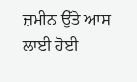ਜ਼ਮੀਨ ਉੱਤੇ ਆਸ ਲਾਈ ਹੋਈ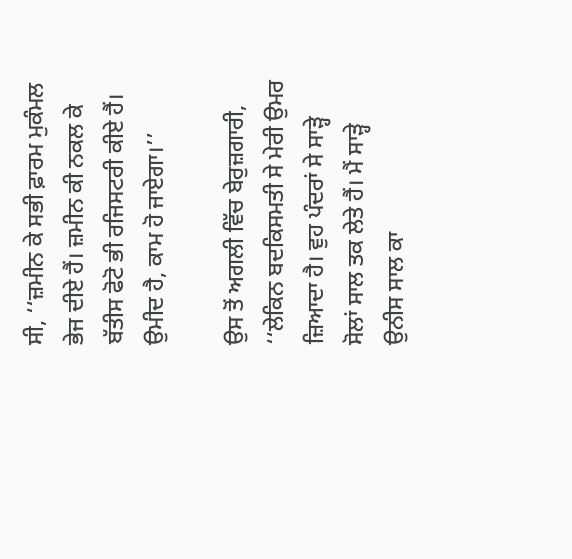ਸੀ, ‘‘ਜ਼ਮੀਨ ਕੇ ਸਭੀ ਫ਼ਾਰਮ ਮੁਕੰਮਲ ਭੇਜ ਦੀਏ ਹੈਂ। ਜ਼ਮੀਨ ਕੀ ਨਕਲ ਕੇ ਬੱਤੀਸ ਫੋਟੋ ਭੀ ਰਜਿਸਟਰੀ ਕੀਏ ਹੈਂ। ਉਮੀਦ ਹੈ, ਕਾਮ ਹੋ ਜਾਏਗਾ।’’

ਉਸ ਤੋਂ ਅਗਲੀ ਵਿੱਚ ਬੇਰੁਜ਼ਗਾਰੀ, ‘‘ਲੇਕਿਨ ਬਦਕਿਸਮਤੀ ਸੇ ਮੇਰੀ ਉਮਰ ਜ਼ਿਆਦਾ ਹੈ। ਵੁਹ ਪੰਦਰਾਂ ਸੇ ਸਾੜ੍ਹੇ ਸੋਲਾਂ ਸਾਲ ਤਕ ਲੇਤੇ ਹੈਂ। ਮੈਂ ਸਾੜ੍ਹੇ ਉਨੀਸ ਸਾਲ ਕਾ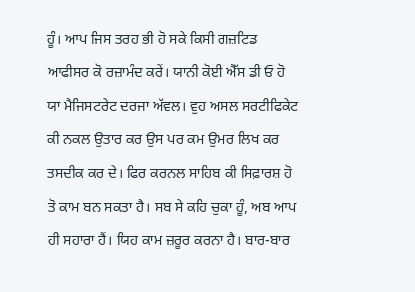ਹੂੰ। ਆਪ ਜਿਸ ਤਰਹ ਭੀ ਹੋ ਸਕੇ ਕਿਸੀ ਗਜ਼ਟਿਡ ਆਫੀਸਰ ਕੋ ਰਜ਼ਾਮੰਦ ਕਰੇਂ। ਯਾਨੀ ਕੋਈ ਐੱਸ ਡੀ ਓ ਹੋ ਯਾ ਮੈਜਿਸਟਰੇਟ ਦਰਜਾ ਅੱਵਲ। ਵੁਹ ਅਸਲ ਸਰਟੀਫਿਕੇਟ ਕੀ ਨਕਲ ਉਤਾਰ ਕਰ ਉਸ ਪਰ ਕਮ ਉਮਰ ਲਿਖ ਕਰ ਤਸਦੀਕ ਕਰ ਦੇ। ਫਿਰ ਕਰਨਲ ਸਾਹਿਬ ਕੀ ਸਿਫ਼ਾਰਸ਼ ਹੋ ਤੋ ਕਾਮ ਬਨ ਸਕਤਾ ਹੈ। ਸਬ ਸੇ ਕਹਿ ਚੁਕਾ ਹੂੰ, ਅਬ ਆਪ ਹੀ ਸਹਾਰਾ ਹੈਂ। ਯਿਹ ਕਾਮ ਜ਼ਰੂਰ ਕਰਨਾ ਹੈ। ਬਾਰ-ਬਾਰ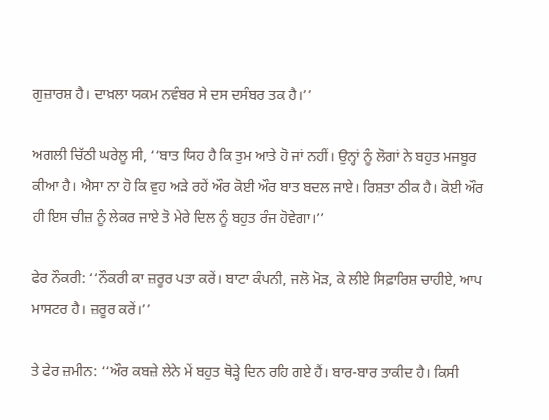ਗੁਜ਼ਾਰਸ਼ ਹੈ। ਦਾਖ਼ਲਾ ਯਕਮ ਨਵੰਬਰ ਸੇ ਦਸ ਦਸੰਬਰ ਤਕ ਹੈ।’’

ਅਗਲੀ ਚਿੱਠੀ ਘਰੇਲੂ ਸੀ, ‘‘ਬਾਤ ਯਿਹ ਹੈ ਕਿ ਤੁਮ ਆਤੇ ਹੋ ਜਾਂ ਨਹੀਂ। ਉਨ੍ਹਾਂ ਨੂੰ ਲੋਗਾਂ ਨੇ ਬਹੁਤ ਮਜਬੂਰ ਕੀਆ ਹੈ। ਐਸਾ ਨਾ ਹੋ ਕਿ ਵੁਹ ਅੜੇ ਰਹੇਂ ਔਰ ਕੋਈ ਔਰ ਬਾਤ ਬਦਲ ਜਾਏ। ਰਿਸ਼ਤਾ ਠੀਕ ਹੈ। ਕੋਈ ਔਰ ਹੀ ਇਸ ਚੀਜ਼ ਨੂੰ ਲੇਕਰ ਜਾਏ ਤੋ ਮੇਰੇ ਦਿਲ ਨੂੰ ਬਹੁਤ ਰੰਜ ਹੋਵੇਗਾ।’’

ਫੇਰ ਨੌਕਰੀ: ‘‘ਨੌਕਰੀ ਕਾ ਜ਼ਰੂਰ ਪਤਾ ਕਰੇਂ। ਬਾਟਾ ਕੰਪਨੀ, ਜਲੋ ਮੋੜ, ਕੇ ਲੀਏ ਸਿਫ਼ਾਰਿਸ਼ ਚਾਹੀਏ, ਆਪ ਮਾਸਟਰ ਹੈ। ਜ਼ਰੂਰ ਕਰੇਂ।’’

ਤੇ ਫੇਰ ਜ਼ਮੀਨ: ‘‘ਔਰ ਕਬਜ਼ੇ ਲੇਨੇ ਮੇਂ ਬਹੁਤ ਥੋੜ੍ਹੇ ਦਿਨ ਰਹਿ ਗਏ ਹੈਂ। ਬਾਰ-ਬਾਰ ਤਾਕੀਦ ਹੈ। ਕਿਸੀ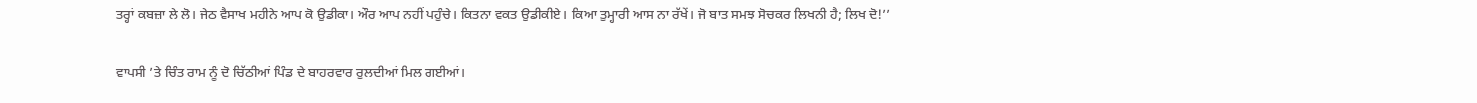ਤਰ੍ਹਾਂ ਕਬਜ਼ਾ ਲੇ ਲੋ। ਜੇਠ ਵੈਸਾਖ ਮਹੀਨੇ ਆਪ ਕੋ ਉਡੀਕਾ। ਔਰ ਆਪ ਨਹੀਂ ਪਹੁੰਚੇ। ਕਿਤਨਾ ਵਕਤ ਉਡੀਕੀਏ। ਕਿਆ ਤੁਮ੍ਹਾਰੀ ਆਸ ਨਾ ਰੱਖੇਂ। ਜੋ ਬਾਤ ਸਮਝ ਸੋਚਕਰ ਲਿਖਨੀ ਹੈ; ਲਿਖ ਦੋ!’’

ਵਾਪਸੀ ’ਤੇ ਚਿੰਤ ਰਾਮ ਨੂੰ ਦੋ ਚਿੱਠੀਆਂ ਪਿੰਡ ਦੇ ਬਾਹਰਵਾਰ ਰੁਲਦੀਆਂ ਮਿਲ ਗਈਆਂ।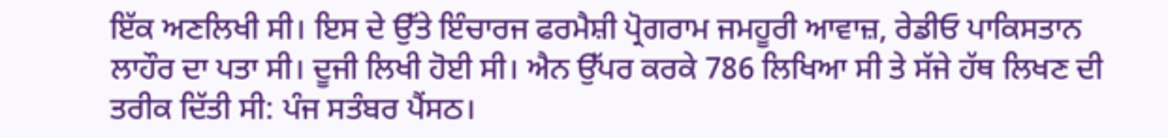ਇੱਕ ਅਣਲਿਖੀ ਸੀ। ਇਸ ਦੇ ਉੱਤੇ ਇੰਚਾਰਜ ਫਰਮੈਸ਼ੀ ਪ੍ਰੋਗਰਾਮ ਜਮਹੂਰੀ ਆਵਾਜ਼, ਰੇਡੀਓ ਪਾਕਿਸਤਾਨ ਲਾਹੌਰ ਦਾ ਪਤਾ ਸੀ। ਦੂਜੀ ਲਿਖੀ ਹੋਈ ਸੀ। ਐਨ ਉੱਪਰ ਕਰਕੇ 786 ਲਿਖਿਆ ਸੀ ਤੇ ਸੱਜੇ ਹੱਥ ਲਿਖਣ ਦੀ ਤਰੀਕ ਦਿੱਤੀ ਸੀ: ਪੰਜ ਸਤੰਬਰ ਪੈਂਸਠ।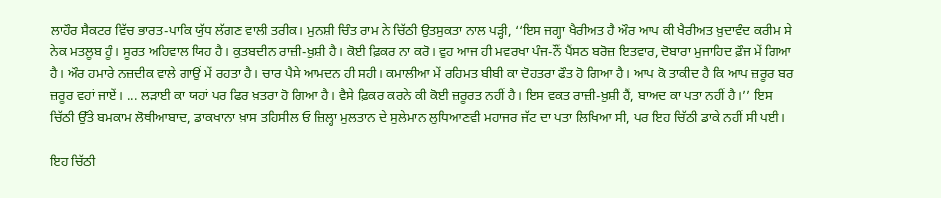ਲਾਹੌਰ ਸੈਕਟਰ ਵਿੱਚ ਭਾਰਤ-ਪਾਕਿ ਯੁੱਧ ਲੱਗਣ ਵਾਲੀ ਤਰੀਕ। ਮੁਨਸ਼ੀ ਚਿੰਤ ਰਾਮ ਨੇ ਚਿੱਠੀ ਉਤਸੁਕਤਾ ਨਾਲ ਪੜ੍ਹੀ, ‘‘ਇਸ ਜਗ੍ਹਾ ਖੈਰੀਅਤ ਹੈ ਔਰ ਆਪ ਕੀ ਖੈਰੀਅਤ ਖ਼ੁਦਾਵੰਦ ਕਰੀਮ ਸੇ ਨੇਕ ਮਤਲੂਬ ਹੂੰ। ਸੂਰਤ ਅਹਿਵਾਲ ਯਿਹ ਹੈ। ਕੁਤਬਦੀਨ ਰਾਜ਼ੀ-ਖ਼ੁਸ਼ੀ ਹੈ। ਕੋਈ ਫ਼ਿਕਰ ਨਾ ਕਰੋ। ਵੁਹ ਆਜ ਹੀ ਮਵਰਖਾ ਪੰਜ-ਨੌਂ ਪੈਂਸਠ ਬਰੋਜ਼ ਇਤਵਾਰ, ਦੋਬਾਰਾ ਮੁਜਾਹਿਦ ਫ਼ੌਜ ਮੇਂ ਗਿਆ ਹੈ। ਔਰ ਹਮਾਰੇ ਨਜ਼ਦੀਕ ਵਾਲੇ ਗਾਉਂ ਮੇਂ ਰਹਤਾ ਹੈ। ਚਾਰ ਪੈਸੇ ਆਮਦਨ ਹੀ ਸਹੀ। ਕਮਾਲੀਆ ਮੇਂ ਰਹਿਮਤ ਬੀਬੀ ਕਾ ਦੋਹਤਰਾ ਫੌਤ ਹੋ ਗਿਆ ਹੈ। ਆਪ ਕੋ ਤਾਕੀਦ ਹੈ ਕਿ ਆਪ ਜ਼ਰੂਰ ਬਰ ਜ਼ਰੂਰ ਵਹਾਂ ਜਾਏਂ। ... ਲੜਾਈ ਕਾ ਯਹਾਂ ਪਰ ਫਿਰ ਖ਼ਤਰਾ ਹੋ ਗਿਆ ਹੈ। ਵੈਸੇ ਫ਼ਿਕਰ ਕਰਨੇ ਕੀ ਕੋਈ ਜ਼ਰੂਰਤ ਨਹੀਂ ਹੈ। ਇਸ ਵਕਤ ਰਾਜ਼ੀ-ਖ਼ੁਸ਼ੀ ਹੈਂ, ਬਾਅਦ ਕਾ ਪਤਾ ਨਹੀਂ ਹੈ।’’ ਇਸ ਚਿੱਠੀ ਉੱਤੇ ਬਮਕਾਮ ਲੋਥੀਆਬਾਦ, ਡਾਕਖਾਨਾ ਖ਼ਾਸ ਤਹਿਸੀਲ ਓ ਜ਼ਿਲ੍ਹਾ ਮੁਲਤਾਨ ਦੇ ਸੁਲੇਮਾਨ ਲੁਧਿਆਣਵੀ ਮਹਾਜਰ ਜੱਟ ਦਾ ਪਤਾ ਲਿਖਿਆ ਸੀ, ਪਰ ਇਹ ਚਿੱਠੀ ਡਾਕੇ ਨਹੀਂ ਸੀ ਪਈ।

ਇਹ ਚਿੱਠੀ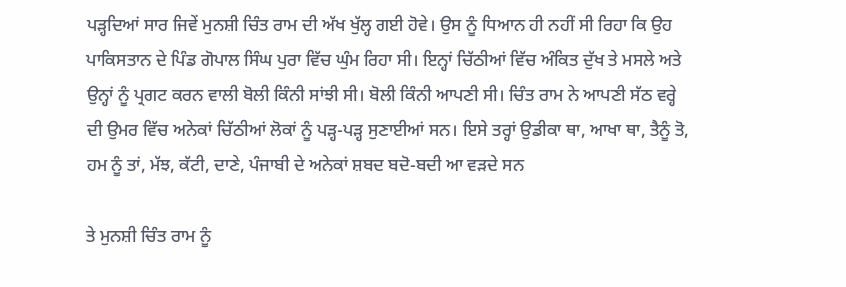ਪੜ੍ਹਦਿਆਂ ਸਾਰ ਜਿਵੇਂ ਮੁਨਸ਼ੀ ਚਿੰਤ ਰਾਮ ਦੀ ਅੱਖ ਖੁੱਲ੍ਹ ਗਈ ਹੋਵੇ। ਉਸ ਨੂੰ ਧਿਆਨ ਹੀ ਨਹੀਂ ਸੀ ਰਿਹਾ ਕਿ ਉਹ ਪਾਕਿਸਤਾਨ ਦੇ ਪਿੰਡ ਗੋਪਾਲ ਸਿੰਘ ਪੁਰਾ ਵਿੱਚ ਘੁੰਮ ਰਿਹਾ ਸੀ। ਇਨ੍ਹਾਂ ਚਿੱਠੀਆਂ ਵਿੱਚ ਅੰਕਿਤ ਦੁੱਖ ਤੇ ਮਸਲੇ ਅਤੇ ਉਨ੍ਹਾਂ ਨੂੰ ਪ੍ਰਗਟ ਕਰਨ ਵਾਲੀ ਬੋਲੀ ਕਿੰਨੀ ਸਾਂਝੀ ਸੀ। ਬੋਲੀ ਕਿੰਨੀ ਆਪਣੀ ਸੀ। ਚਿੰਤ ਰਾਮ ਨੇ ਆਪਣੀ ਸੱਠ ਵਰ੍ਹੇ ਦੀ ਉਮਰ ਵਿੱਚ ਅਨੇਕਾਂ ਚਿੱਠੀਆਂ ਲੋਕਾਂ ਨੂੰ ਪੜ੍ਹ-ਪੜ੍ਹ ਸੁਣਾਈਆਂ ਸਨ। ਇਸੇ ਤਰ੍ਹਾਂ ਉਡੀਕਾ ਥਾ, ਆਖਾ ਥਾ, ਤੈਨੂੰ ਤੋ, ਹਮ ਨੂੰ ਤਾਂ, ਮੱਝ, ਕੱਟੀ, ਦਾਣੇ, ਪੰਜਾਬੀ ਦੇ ਅਨੇਕਾਂ ਸ਼ਬਦ ਬਦੋ-ਬਦੀ ਆ ਵੜਦੇ ਸਨ

ਤੇ ਮੁਨਸ਼ੀ ਚਿੰਤ ਰਾਮ ਨੂੰ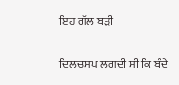ਇਹ ਗੱਲ ਬੜੀ

ਦਿਲਚਸਪ ਲਗਦੀ ਸੀ ਕਿ ਬੰਦੇ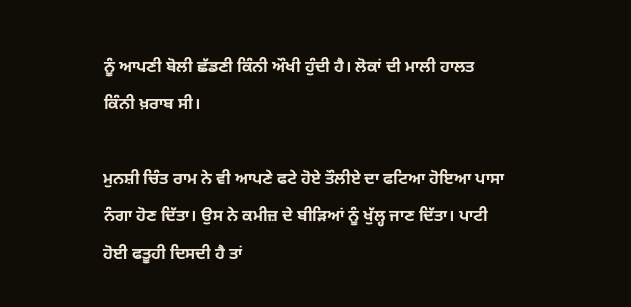ਨੂੰ ਆਪਣੀ ਬੋਲੀ ਛੱਡਣੀ ਕਿੰਨੀ ਔਖੀ ਹੁੰਦੀ ਹੈ। ਲੋਕਾਂ ਦੀ ਮਾਲੀ ਹਾਲਤ ਕਿੰਨੀ ਖ਼ਰਾਬ ਸੀ।

ਮੁਨਸ਼ੀ ਚਿੰਤ ਰਾਮ ਨੇ ਵੀ ਆਪਣੇ ਫਟੇ ਹੋਏ ਤੌਲੀਏ ਦਾ ਫਟਿਆ ਹੋਇਆ ਪਾਸਾ ਨੰਗਾ ਹੋਣ ਦਿੱਤਾ। ਉਸ ਨੇ ਕਮੀਜ਼ ਦੇ ਬੀੜਿਆਂ ਨੂੰ ਖੁੱਲ੍ਹ ਜਾਣ ਦਿੱਤਾ। ਪਾਟੀ ਹੋਈ ਫਤੂਹੀ ਦਿਸਦੀ ਹੈ ਤਾਂ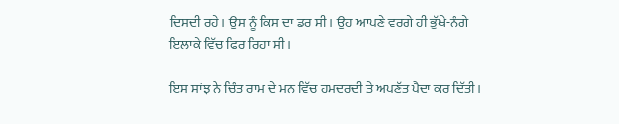ਦਿਸਦੀ ਰਹੇ। ਉਸ ਨੂੰ ਕਿਸ ਦਾ ਡਰ ਸੀ। ਉਹ ਆਪਣੇ ਵਰਗੇ ਹੀ ਭੁੱਖੇ-ਨੰਗੇ ਇਲਾਕੇ ਵਿੱਚ ਫਿਰ ਰਿਹਾ ਸੀ।

ਇਸ ਸਾਂਝ ਨੇ ਚਿੰਤ ਰਾਮ ਦੇ ਮਨ ਵਿੱਚ ਹਮਦਰਦੀ ਤੇ ਅਪਣੱਤ ਪੈਦਾ ਕਰ ਦਿੱਤੀ।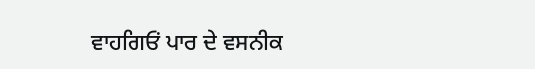ਵਾਹਗਿਓਂ ਪਾਰ ਦੇ ਵਸਨੀਕ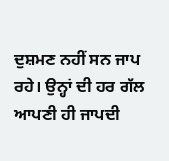ਦੁਸ਼ਮਣ ਨਹੀਂ ਸਨ ਜਾਪ ਰਹੇ। ਉਨ੍ਹਾਂ ਦੀ ਹਰ ਗੱਲ ਆਪਣੀ ਹੀ ਜਾਪਦੀ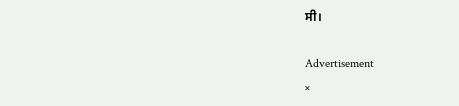ਸੀ।

Advertisement
×